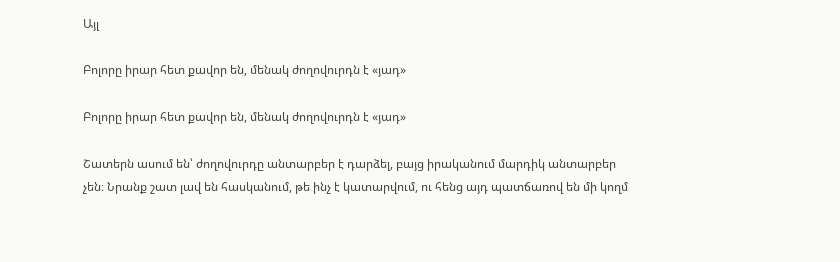Այլ

Բոլորը իրար հետ քավոր են, մենակ ժողովուրդն է «յադ»

Բոլորը իրար հետ քավոր են, մենակ ժողովուրդն է «յադ»

Շատերն ասում են՝ ժողովուրդը անտարբեր է դարձել, բայց իրականում մարդիկ անտարբեր չեն։ Նրանք շատ լավ են հասկանում, թե ինչ է կատարվում, ու հենց այդ պատճառով են մի կողմ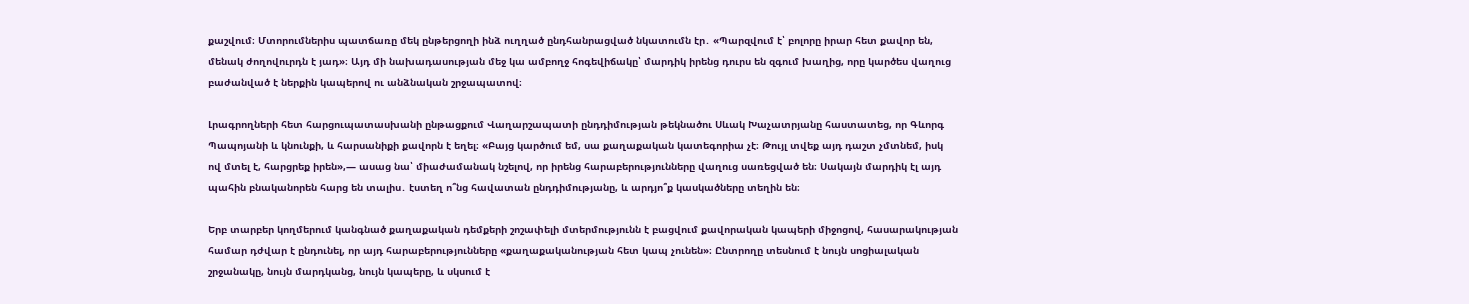քաշվում։ Մտորումներիս պատճառը մեկ ընթերցողի ինձ ուղղած ընդհանրացված նկատումն էր․ «Պարզվում է՝ բոլորը իրար հետ քավոր են, մենակ ժողովուրդն է յադ»։ Այդ մի նախադասության մեջ կա ամբողջ հոգեվիճակը՝ մարդիկ իրենց դուրս են զգում խաղից, որը կարծես վաղուց բաժանված է ներքին կապերով ու անձնական շրջապատով։

Լրագրողների հետ հարցուպատասխանի ընթացքում Վաղարշապատի ընդդիմության թեկնածու Սևակ Խաչատրյանը հաստատեց, որ Գևորգ Պապոյանի և կնունքի, և հարսանիքի քավորն է եղել։ «Բայց կարծում եմ, սա քաղաքական կատեգորիա չէ։ Թույլ տվեք այդ դաշտ չմտնեմ, իսկ ով մտել է, հարցրեք իրեն»,— ասաց նա՝ միաժամանակ նշելով, որ իրենց հարաբերությունները վաղուց սառեցված են։ Սակայն մարդիկ էլ այդ պահին բնականորեն հարց են տալիս․ էստեղ ո՞նց հավատան ընդդիմությանը, և արդյո՞ք կասկածները տեղին են։

Երբ տարբեր կողմերում կանգնած քաղաքական դեմքերի շոշափելի մտերմությունն է բացվում քավորական կապերի միջոցով, հասարակության համար դժվար է ընդունել, որ այդ հարաբերությունները «քաղաքականության հետ կապ չունեն»։ Ընտրողը տեսնում է նույն սոցիալական շրջանակը, նույն մարդկանց, նույն կապերը, և սկսում է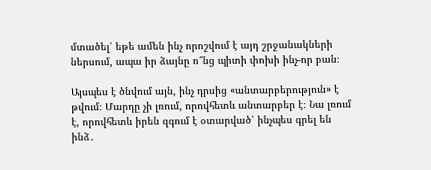մտածել՝ եթե ամեն ինչ որոշվում է այդ շրջանակների ներսում, ապա իր ձայնը ո՞նց պիտի փոխի ինչ-որ բան։

Այսպես է ծնվում այն, ինչ դրսից «անտարբերություն» է թվում։ Մարդը չի լռում, որովհետև անտարբեր է։ Նա լռում է, որովհետև իրեն զգում է օտարված՝ ինչպես գրել են ինձ․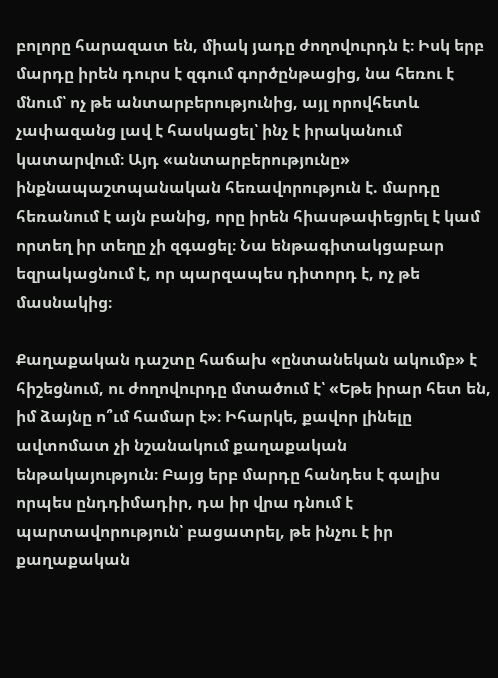բոլորը հարազատ են, միակ յադը ժողովուրդն է։ Իսկ երբ մարդը իրեն դուրս է զգում գործընթացից, նա հեռու է մնում՝ ոչ թե անտարբերությունից, այլ որովհետև չափազանց լավ է հասկացել՝ ինչ է իրականում կատարվում։ Այդ «անտարբերությունը» ինքնապաշտպանական հեռավորություն է. մարդը հեռանում է այն բանից, որը իրեն հիասթափեցրել է կամ որտեղ իր տեղը չի զգացել։ Նա ենթագիտակցաբար եզրակացնում է, որ պարզապես դիտորդ է, ոչ թե մասնակից։

Քաղաքական դաշտը հաճախ «ընտանեկան ակումբ» է հիշեցնում, ու ժողովուրդը մտածում է՝ «Եթե իրար հետ են, իմ ձայնը ո՞ւմ համար է»։ Իհարկե, քավոր լինելը ավտոմատ չի նշանակում քաղաքական ենթակայություն։ Բայց երբ մարդը հանդես է գալիս որպես ընդդիմադիր, դա իր վրա դնում է պարտավորություն՝ բացատրել, թե ինչու է իր քաղաքական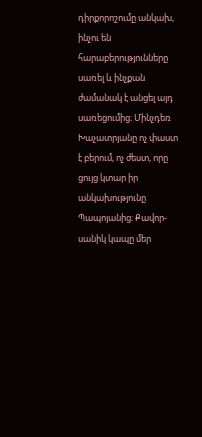դիրքորոշումը անկախ, ինչու են հարաբերությունները սառել և ինչքան ժամանակ է անցել այդ սառեցումից։ Մինչդեռ Խաչատրյանը ոչ փաստ է բերում, ոչ ժեստ, որը ցույց կտար իր անկախությունը Պապոյանից։ Քավոր-սանիկ կապը մեր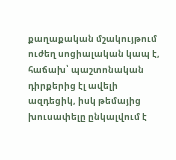քաղաքական մշակույթում ուժեղ սոցիալական կապ է, հաճախ՝ պաշտոնական դիրքերից էլ ավելի ազդեցիկ, իսկ թեմայից խուսափելը ընկալվում է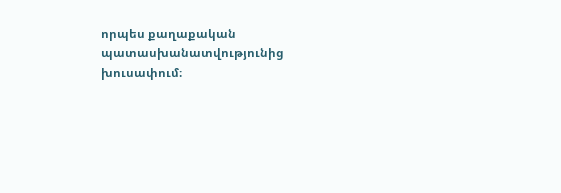որպես քաղաքական պատասխանատվությունից խուսափում։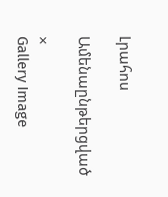Լրահոս

Ամենաընթերցված

×
Gallery Image